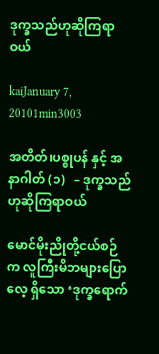ဒုက္ခသည်ဟုဆိုကြရာဝယ်

kaiJanuary 7, 20101min3003

အတိတ်၊ပစ္စုပန် နှင့် အနာဂါတ် (၁)   – ဒုက္ခသည်ဟုဆိုကြရာဝယ်

မောင်မိုးညိုတို့ငယ်စဉ်က လူကြီးမိဘများပြောလေ့ ရှိသော ‘ဒုက္ခရောက်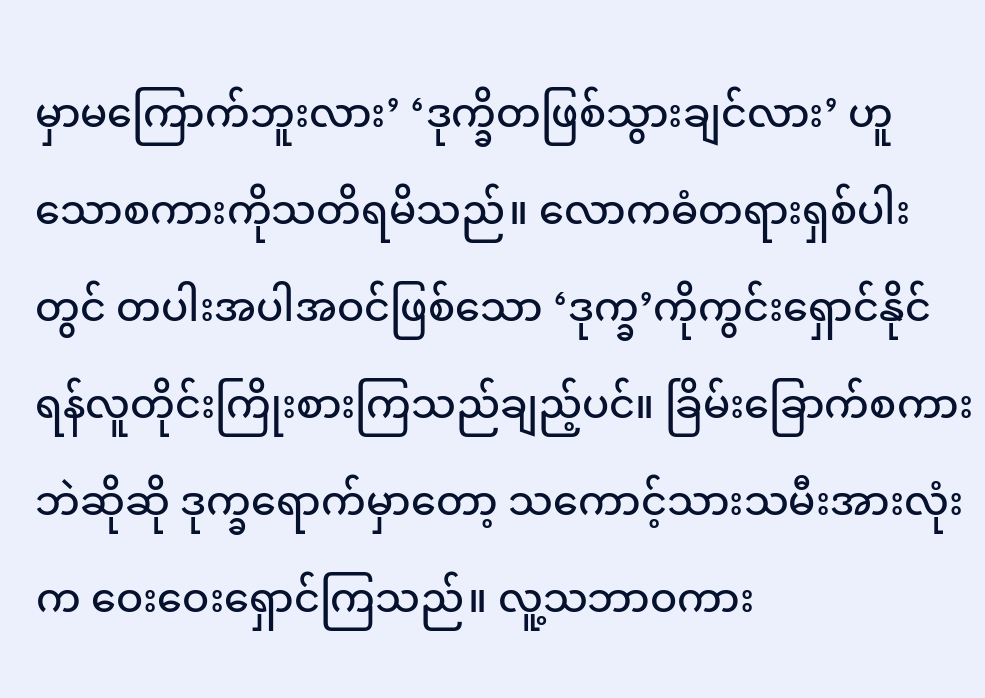မှာမကြောက်ဘူးလား’ ‘ဒုက္ခိတဖြစ်သွားချင်လား’ ဟူသောစကားကိုသတိရမိသည်။ လောကဓံတရားရှစ်ပါးတွင် တပါးအပါအဝင်ဖြစ်သော ‘ဒုက္ခ’ကိုကွင်းရှောင်နိုင်ရန်လူတိုင်းကြိုးစားကြသည်ချည့်ပင်။ ခြိမ်းခြောက်စကားဘဲဆိုဆို ဒုက္ခရောက်မှာတော့ သကောင့်သားသမီးအားလုံးက ဝေးဝေးရှောင်ကြသည်။ လူ့သဘာဝကား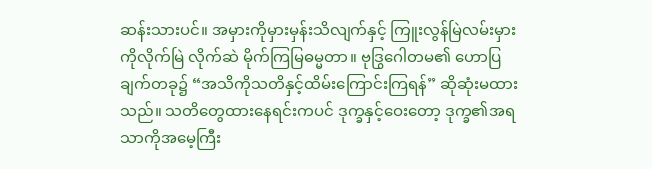ဆန်းသားပင်။ အမှားကိုမှားမှန်းသိလျက်နှင့် ကြူးလွန်မြဲလမ်းမှားကိုလိုက်မြဲ လိုက်ဆဲ မိုက်ကြမြဓမ္မတာ။ ဗုဒြွဂေါတမ၏ ဟောပြချက်တခု၌ “အသိကိုသတိနှင့်ထိမ်းကြောင်းကြရန်” ဆိုဆုံးမထားသည်။ သတိတွေထားနေရင်းကပင် ဒုက္ခနှင့်ဝေးတော့ ဒုက္ခ၏အရသာကိုအမေ့ကြီး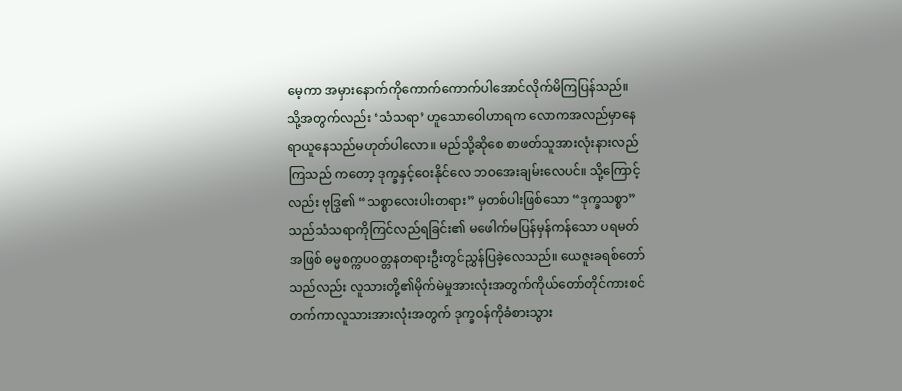မေ့ကာ အမှားနောက်ကိုကောက်ကောက်ပါအောင်လိုက်မိကြပြန်သည်။ သို့အတွက်လည်း ‘သံသရာ’ ဟူသောဝေါဟာရက လောကအလည်မှာနေရာယူနေသည်မဟုတ်ပါလော။ မည်သို့ဆိုစေ စာဖတ်သူအားလုံးနားလည်ကြသည် ကတော့ ဒုက္ခနှင့်ဝေးနိုင်လေ ဘဝအေးချမ်းလေပင်။ သို့ကြောင့်လည်း ဗုဒြွ၏ “သစ္စာလေးပါးတရား” မှတစ်ပါးဖြစ်သော “ဒုက္ခသစ္စာ” သည်သံသရာကိုကြင်လည်ရခြင်း၏ မဖေါက်မပြန်မှန်ကန်သော ပရမတ်အဖြစ် ဓမ္မစက္ကပဝတ္တနတရားဦးတွင်ညွှန်ပြခဲ့လေသည်။ ယေဇူးခရစ်တော်သည်လည်း လူသားတို့၏မိုက်မဲမှုအားလုံးအတွက်ကိုယ်တော်တိုင်ကားစင်တက်ကာလူသားအားလုံးအတွက် ဒုက္ခဝန်ကိုခံစားသွား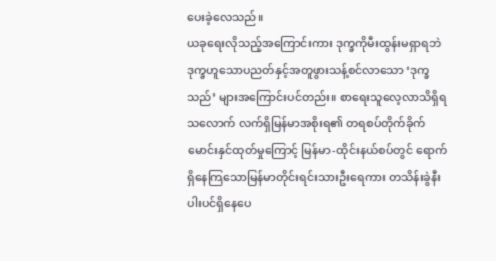ပေးခဲ့လေသည်။
ယခုရေးလိုသည့်အကြောင်းကား ဒုက္ခကိုမီးထွန်းမရှာရဘဲ ဒုက္ခဟူသောပညတ်နှင့်အတူဖွားသန့်စင်လာသော ‘ဒုက္ခသည်’ များအကြောင်းပင်တည်း။ စာရေးသူလေ့လာသိရှိရသလောက် လက်ရှိမြန်မာအစိုးရ၏ တရစပ်တိုက်ခိုက်မောင်းနှင်ထုတ်မှုကြောင့် မြန်မာ-ထိုင်းနယ်စပ်တွင် ရောက်ရှိနေကြသောမြန်မာတိုင်းရင်းသားဦးရေကား တသိန်းခွဲနီးပါးပင်ရှိနေပေ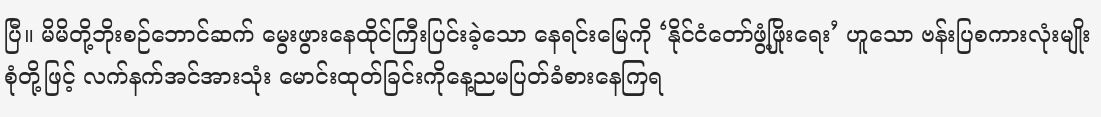ပြီ။ မိမိတို့ဘိုးစဉ်ဘောင်ဆက် မွေးဖွားနေထိုင်ကြီးပြင်းခဲ့သော နေရင်းမြေကို ‘နိုင်ငံတော်ဖွံ့ဖြိုးရေး’ ဟူသော ဗန်းပြစကားလုံးမျိုးစုံတို့ဖြင့် လက်နက်အင်အားသုံး မောင်းထုတ်ခြင်းကိုနေ့ညမပြတ်ခံစားနေကြရ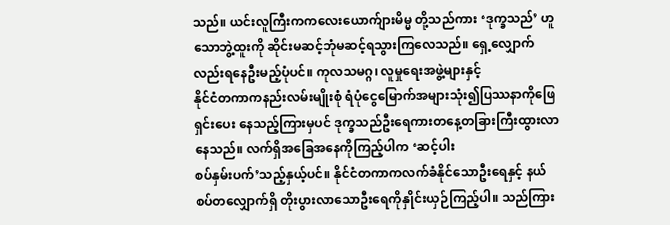သည်။ ယင်းလူကြီးကကလေးယောက်ျားမိမ္မ တို့သည်ကား ‘ဒုက္ခသည်’ ဟူသောဘွဲ့ထူးကို ဆိုင်းမဆင့်ဘုံမဆင့်ရသွားကြလေသည်။ ရှေ့လျှောက်လည်းရနေဦးမည့်ပုံပင်။ ကုလသမဂ္ဂ၊ လူမှုရေးအဖွဲ့များနှင့်
နိုင်ငံတကာကနည်းလမ်းမျိုးစုံ ရံပုံငွေမြောက်အများသုံး၍ပြဿနာကိုဖြေရှင်းပေး နေသည့်ကြားမှပင် ဒုက္ခသည်ဦးရေကားတနေ့တခြားကြီးထွားလာနေသည်။ လက်ရှိအခြေအနေကိုကြည့်ပါက ‘ဆင့်ပါး
စပ်နှမ်းပက်’သည့်နှယ့်ပင်။ နိုင်ငံတကာကလက်ခံနိုင်သောဦးရေနှင့် နယ်စပ်တလျှောက်ရှိ တိုးပွားလာသောဦးရေကိုနှိုင်းယှဉ်ကြည့်ပါ။ သည်ကြား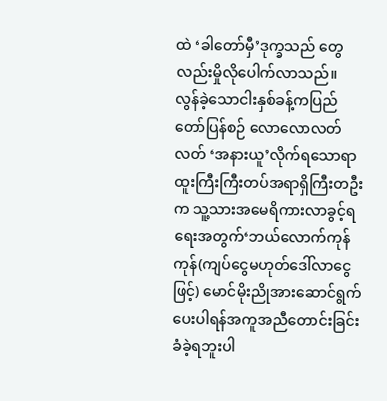ထဲ ‘ခါတော်မှီ’ဒုက္ခသည် တွေလည်းမှိုလိုပေါက်လာသည်။ လွန်ခဲ့သောငါးနှစ်ခန့်ကပြည်တော်ပြန်စဉ် လောလောလတ်လတ် ‘အနားယူ’လိုက်ရသောရာထူးကြီးကြီးတပ်အရာရှိကြီးတဦးက သူ့သားအမေရိကားလာခွင့်ရရေးအတွက်‘ဘယ်လောက်ကုန်ကုန်(ကျပ်ငွေမဟုတ်ဒေါ်လာငွေဖြင့်) မောင်မိုးညိုအားဆောင်ရွက်ပေးပါရန်အကူအညီတောင်းခြင်းခံခဲ့ရဘူးပါ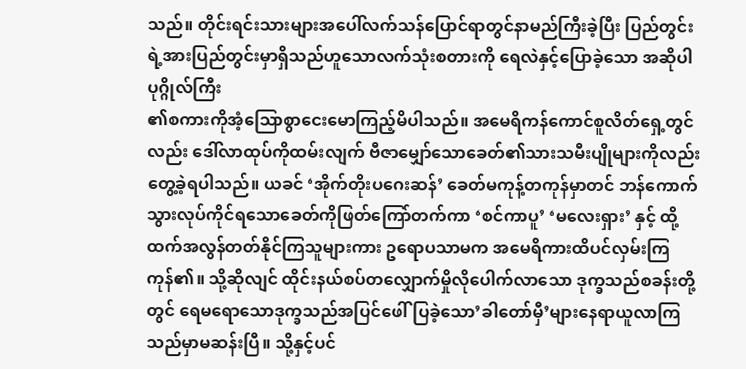သည်။ တိုင်းရင်းသားများအပေါ်လက်သန်ပြောင်ရာတွင်နာမည်ကြီးခဲ့ပြီး ပြည်တွင်းရဲ့အားပြည်တွင်းမှာရှိသည်ဟူသောလက်သုံးစတားကို ရေလဲနှင့်ပြောခဲ့သော အဆိုပါပုဂ္ဂိုလ်ကြီး
၏စကားကိုအံ့ဩောစွာငေးမောကြည့်မိပါသည်။ အမေရိကန်ကောင်စူလိတ်ရှေ့တွင်လည်း ဒေါ်လာထုပ်ကိုထမ်းလျက် ဗီဇာမျှော်သောခေတ်၏သားသမီးပျိုများကိုလည်းတွေ့ခဲ့ရပါသည်။ ယခင် ‘အိုက်တိုးပဂေးဆန်’ ခေတ်မကုန့်တကုန်မှာတင် ဘန်ကောက်သွားလုပ်ကိုင်ရသောခေတ်ကိုဖြတ်ကြော်တက်ကာ ‘စင်ကာပူ’ ‘မလေးရှား’ နှင့် ထို့ထက်အလွန်တတ်နိုင်ကြသူများကား ဥရောပသာမက အမေရိကားထိပင်လှမ်းကြကုန်၏။ သို့ဆိုလျင် ထိုင်းနယ်စပ်တလျှောက်မှိုလိုပေါက်လာသော ဒုက္ခသည်စခန်းတို့တွင် ရေမရောသောဒုက္ခသည်အပြင်ဖေါ်ပြခဲ့သော’ခါတော်မှီ’များနေရာယူလာကြသည်မှာမဆန်းပြီ။ သို့နှင့်ပင်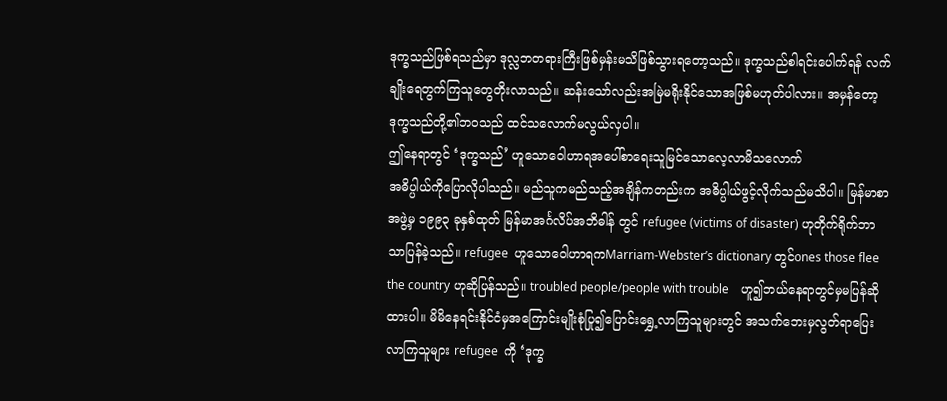ဒုက္ခသည်ဖြစ်ရသည်မှာ ဒုလ္လဘတရားကြီးဖြစ်မှန်းမသိဖြစ်သွားရတော့သည်။ ဒုက္ခသည်စါရင်းပေါက်ရန် လက်ချိုးရေတွက်ကြသူတွေတိုးလာသည်။ ဆန်းသော်လည်းအမြဲမရိုးနိုင်သောအဖြစ်မဟုတ်ပါလား။ အမှန်တော့ ဒုက္ခသည်တို့၏ဘဝသည် ထင်သလောက်မလွယ်လှပါ။
ဤနေရာတွင် ‘ဒုက္ခသည်’ ဟူသောဝေါဟာရအပေါ်စာရေးသူမြင်သောလေ့လာမိသလောက်
အဓိပ္ပါယ်ကိုပြောလိုပါသည်။ မည်သူကမည်သည့်အချိန်ကတည်းက အဓိပ္ပါယ်ဖွင့်လိုက်သည်မသိပါ။ မြန်မာစာအဖွဲ့မှ ၁၉၉၃ ခုနှစ်ထုတ် မြန်မာအင်္ဂလိပ်အဘိဓါန် တွင် refugee (victims of disaster) ဟုတိုက်ရိုက်ဘာသာပြန်ခဲ့သည်။ refugee  ဟူသောဝေါဟာရကMarriam-Webster’s dictionary တွင်ones those flee the country ဟုဆိုပြန်သည်။ troubled people/people with trouble    ဟူ၍ဘယ်နေရာတွင်မှမပြန်ဆိုထားပါ။ မိမိနေရင်းနိုင်ငံမှအကြောင်းမျိုးစုံပြု၍ပြောင်းရွှေ့လာကြသူများတွင် အသက်ဘေးမှလွတ်ရာပြေးလာကြသူများ refugee  ကို ‘ဒုက္ခ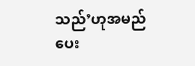သည်’ဟုအမည်ပေး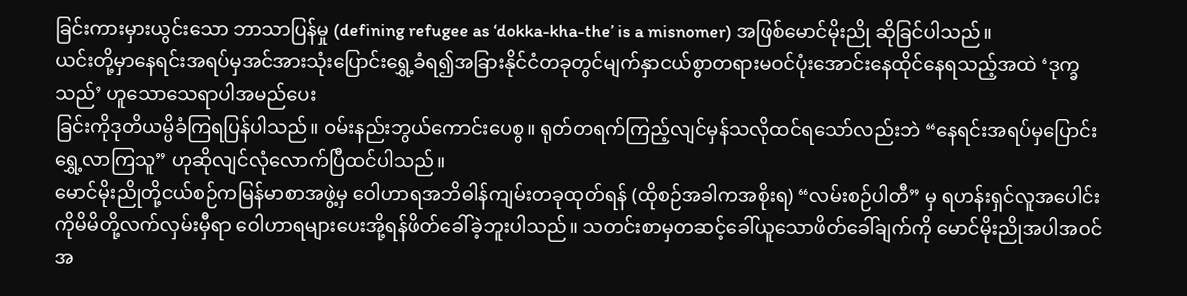ခြင်းကားမှားယွင်းသော ဘာသာပြန်မှု (defining refugee as ‘dokka-kha-the’ is a misnomer) အဖြစ်မောင်မိုးညို ဆိုခြင်ပါသည်။
ယင်းတို့မှာနေရင်းအရပ်မှအင်အားသုံးပြောင်းရွှေ့ခံရ၍အခြားနိုင်ငံတခုတွင်မျက်နှာငယ်စွာတရားမဝင်ပုံးအောင်းနေထိုင်နေရသည့်အထဲ ‘ဒုက္ခသည်’ ဟူသောသေရာပါအမည်ပေး
ခြင်းကိုဒုတိယမ္ပိခံကြရပြန်ပါသည်။ ဝမ်းနည်းဘွယ်ကောင်းပေစွ။ ရုတ်တရက်ကြည့်လျင်မှန်သလိုထင်ရသော်လည်းဘဲ “နေရင်းအရပ်မှပြောင်းရွှေ့လာကြသူ” ဟုဆိုလျင်လုံလောက်ပြီထင်ပါသည်။
မောင်မိုးညိုတို့ငယ်စဉ်ကမြန်မာစာအဖွဲ့မှ ဝေါဟာရအဘိဓါန်ကျမ်းတခုထုတ်ရန် (ထိုစဉ်အခါကအစိုးရ) “လမ်းစဉ်ပါတီ” မှ ရဟန်းရှင်လူအပေါင်းကိုမိမိတို့လက်လှမ်းမှီရာ ဝေါဟာရများပေးအို့ရန်ဖိတ်ခေါ်ခဲ့ဘူးပါသည်။ သတင်းစာမှတဆင့်ခေါ်ယူသောဖိတ်ခေါ်ချက်ကို မောင်မိုးညိုအပါအဝင် အ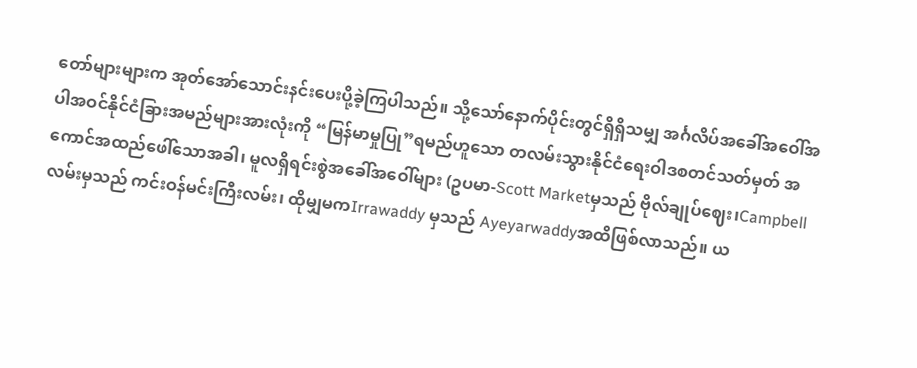တော်များများက အုတ်အော်သောင်းနင်းပေးပို့ခဲ့ကြပါသည်။ သို့သော်နောက်ပိုင်းတွင်ရှိရှိသမျှ အင်္ဂလိပ်အခေါ်အဝေါ်အပါအဝင်နိုင်ငံခြားအမည်များအားလုံးကို “မြန်မာမှုပြု”ရမည်ဟူသော တလမ်းသွားနိုင်ငံရေးဝါဒစတင်သတ်မှတ် အကောင်အထည်ဖေါ်သောအခါ၊ မူလရှိရင်းစွဲအခေါ်အဝေါ်များ (ဥပမာ-Scott Marketမှသည် ဗိုလ်ချုပ်ဈေး၊Campbell လမ်းမှသည် ကင်းဝန်မင်းကြီးလမ်း၊ ထိုမျှမကIrrawaddy မှသည် Ayeyarwaddyအထိဖြစ်လာသည်။ ယ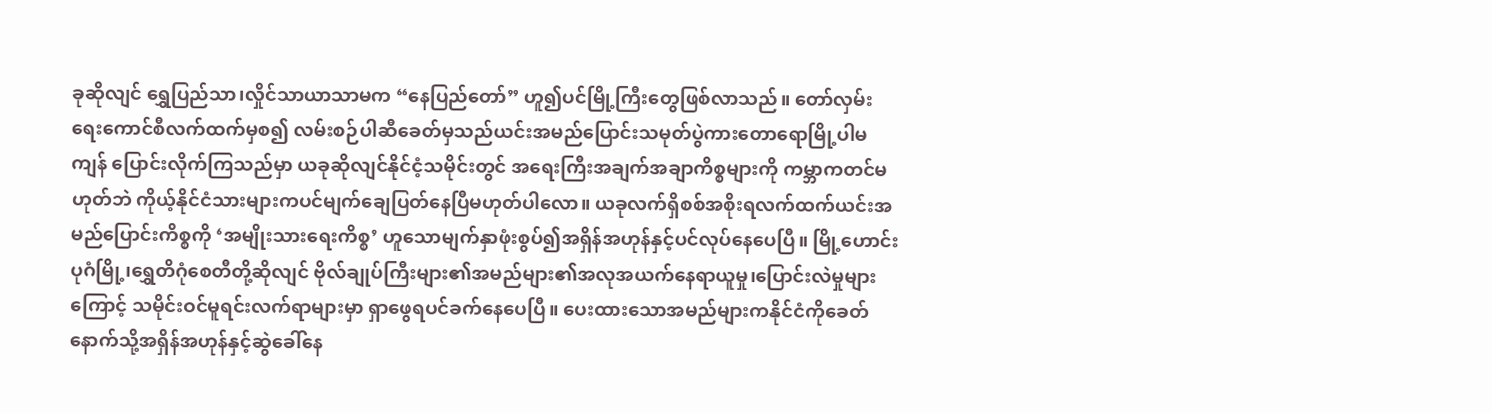ခုဆိုလျင် ရွှေပြည်သာ၊လှိုင်သာယာသာမက “နေပြည်တော်” ဟူ၍ပင်မြို့ကြီးတွေဖြစ်လာသည်။ တော်လှမ်းရေးကောင်စီလက်ထက်မှစ၍ လမ်းစဉ်ပါဆီခေတ်မှသည်ယင်းအမည်ပြောင်းသမုတ်ပွဲကားတောရောမြို့ပါမကျန် ပြောင်းလိုက်ကြသည်မှာ ယခုဆိုလျင်နိုင်ငံ့သမိုင်းတွင် အရေးကြီးအချက်အချာကိစ္စများကို ကမ္ဘာကတင်မဟုတ်ဘဲ ကိုယ့်နိုင်ငံသားများကပင်မျက်ချေပြတ်နေပြီမဟုတ်ပါလော။ ယခုလက်ရှိစစ်အစိုးရလက်ထက်ယင်းအမည်ပြောင်းကိစ္စကို ‘အမျိုးသားရေးကိစ္စ’ ဟူသောမျက်နှာဖုံးစွပ်၍အရှိန်အဟုန်နှင့်ပင်လုပ်နေပေပြီ။ မြို့ဟောင်းပုဂံမြို့၊ရွှေတိဂုံစေတီတို့ဆိုလျင် ဗိုလ်ချုပ်ကြီးများ၏အမည်များ၏အလုအယက်နေရာယူမှု၊ပြောင်းလဲမှုများကြောင့် သမိုင်းဝင်မူရင်းလက်ရာများမှာ ရှာဖွေရပင်ခက်နေပေပြီ။ ပေးထားသောအမည်များကနိုင်ငံကိုခေတ်နောက်သို့အရှိန်အဟုန်နှင့်ဆွဲခေါ်နေ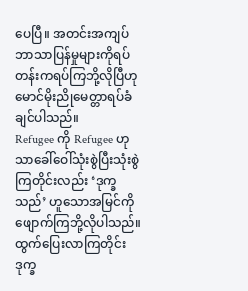ပေပြီ။ အတင်းအကျပ်ဘာသာပြန်မှုများကိုရပ်တန်းကရပ်ကြဘို့လိုပြီဟုမောင်မိုးညိုမေတ္တာရပ်ခံချင်ပါသည်။
Refugee ကို Refugee ဟုသာခေါ်ဝေါ်သုံးစွဲပြီးသုံးစွဲကြတိုင်းလည်း ‘ဒုက္ခသည်’ ဟူသောအမြင်ကိုဖျောက်ကြဘို့လိုပါသည်။ ထွက်ပြေးလာကြတိုင်းဒုက္ခ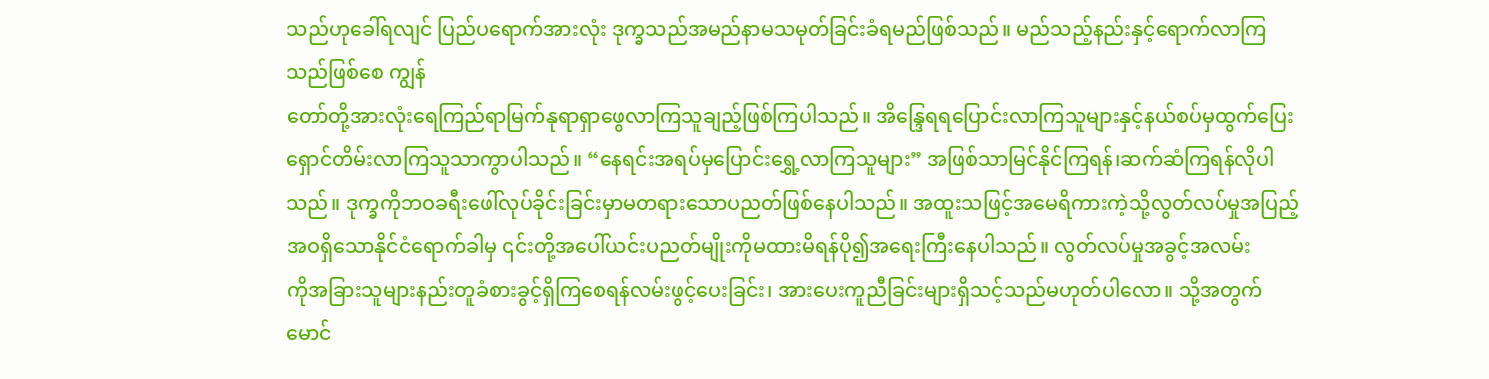သည်ဟုခေါ်ရလျင် ပြည်ပရောက်အားလုံး ဒုက္ခသည်အမည်နာမသမုတ်ခြင်းခံရမည်ဖြစ်သည်။ မည်သည့်နည်းနှင့်ရောက်လာကြသည်ဖြစ်စေ ကျွန်
တော်တို့အားလုံးရေကြည်ရာမြက်နုရာရှာဖွေလာကြသူချည့်ဖြစ်ကြပါသည်။ အိန္ဒြေရရပြောင်းလာကြသူများနှင့်နယ်စပ်မှထွက်ပြေးရှောင်တိမ်းလာကြသူသာကွာပါသည်။ “နေရင်းအရပ်မှပြောင်းရွှေ့လာကြသူများ” အဖြစ်သာမြင်နိုင်ကြရန်၊ဆက်ဆံကြရန်လိုပါသည်။ ဒုက္ခကိုဘဝခရီးဖေါ်လုပ်ခိုင်းခြင်းမှာမတရားသောပညတ်ဖြစ်နေပါသည်။ အထူးသဖြင့်အမေရိကားကဲ့သို့လွတ်လပ်မှုအပြည့်အဝရှိသောနိုင်ငံရောက်ခါမှ ၎င်းတို့အပေါ်ယင်းပညတ်မျိုးကိုမထားမိရန်ပို၍အရေးကြီးနေပါသည်။ လွတ်လပ်မှုအခွင့်အလမ်း
ကိုအခြားသူများနည်းတူခံစားခွင့်ရှိကြစေရန်လမ်းဖွင့်ပေးခြင်း၊ အားပေးကူညီခြင်းများရှိသင့်သည်မဟုတ်ပါလော။ သို့အတွက်မောင်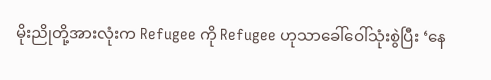မိုးညိုတို့အားလုံးက Refugee ကို Refugee ဟုသာခေါ်ဝေါ်သုံးစွဲပြီး ‘နေ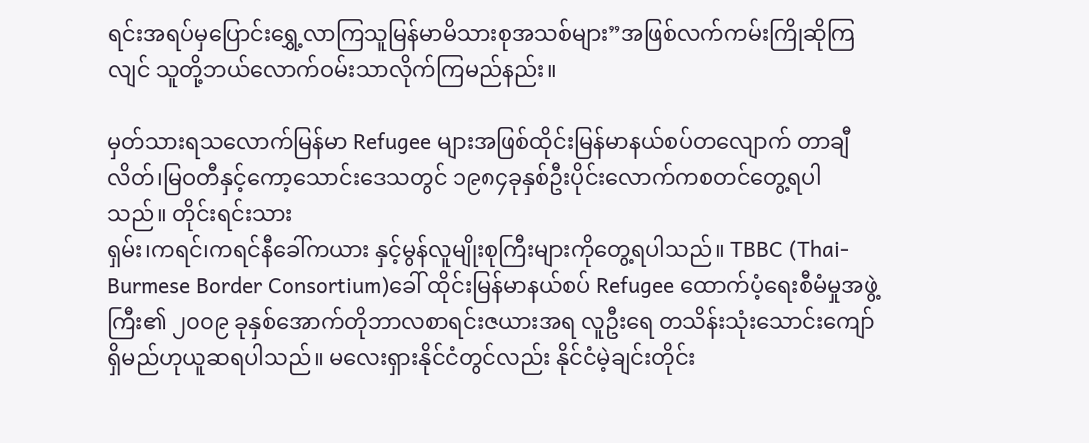ရင်းအရပ်မှပြောင်းရွှေ့လာကြသူမြန်မာမိသားစုအသစ်များ”အဖြစ်လက်ကမ်းကြိုဆိုကြလျင် သူတို့ဘယ်လောက်ဝမ်းသာလိုက်ကြမည်နည်း။

မှတ်သားရသလောက်မြန်မာ Refugee များအဖြစ်ထိုင်းမြန်မာနယ်စပ်တလျောက် တာချီလိတ်၊မြဝတီနှင့်ကော့သောင်းဒေသတွင် ၁၉၈၄ခုနှစ်ဦးပိုင်းလောက်ကစတင်တွေ့ရပါသည်။ တိုင်းရင်းသား
ရှမ်း၊ကရင်၊ကရင်နီခေါ်ကယား နှင့်မွန်လူမျိုးစုကြီးများကိုတွေ့ရပါသည်။ TBBC (Thai-Burmese Border Consortium)ခေါ် ထိုင်းမြန်မာနယ်စပ် Refugee ထောက်ပံ့ရေးစီမံမှုအဖွဲ့ကြီး၏ ၂၀၀၉ ခုနှစ်အောက်တိုဘာလစာရင်းဇယားအရ လူဦးရေ တသိန်းသုံးသောင်းကျော်ရှိမည်ဟုယူဆရပါသည်။ မလေးရှားနိုင်ငံတွင်လည်း နိုင်ငံမဲ့ချင်းတိုင်း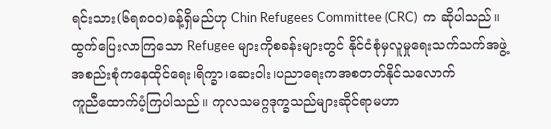ရင်းသား(၆ရ၈၀၀)ခန့်ရှိမည်ဟု Chin Refugees Committee (CRC)  က ဆိုပါသည်။ ထွက်ပြေးလာကြသော Refugee များကိုစခန်းများတွင် နိုင်ငံစုံမှလူမှုရေးသက်သက်အဖွဲ့အစည်းစုံကနေထိုင်ရေး၊ရိက္ခာ၊ဆေးဝါး၊ပညာရေးကအစတတ်နိုင်သလောက်
ကူညီထောက်ပံ့ကြပါသည်။ ကုလသမဂ္ဂဒုက္ခသည်များဆိုင်ရာမဟာ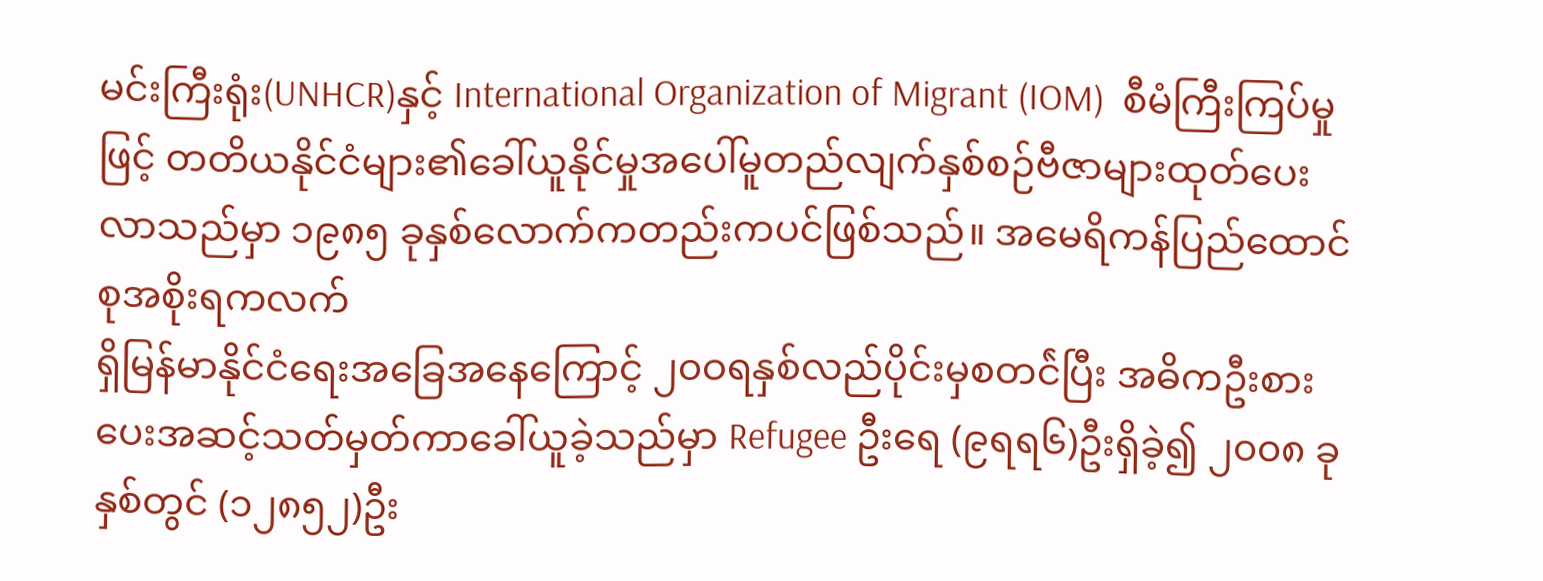မင်းကြီးရုံး(UNHCR)နှင့် International Organization of Migrant (IOM)  စီမံကြီးကြပ်မှုဖြင့် တတိယနိုင်ငံများ၏ခေါ်ယူနိုင်မှုအပေါ်မူတည်လျက်နှစ်စဉ်ဗီဇာများထုတ်ပေးလာသည်မှာ ၁၉၈၅ ခုနှစ်လောက်ကတည်းကပင်ဖြစ်သည်။ အမေရိကန်ပြည်ထောင်စုအစိုးရကလက်
ရှိမြန်မာနိုင်ငံရေးအခြေအနေကြောင့် ၂၀ဝရနှစ်လည်ပိုင်းမှစတင်ဲပြီး အဓိကဦးစားပေးအဆင့်သတ်မှတ်ကာခေါ်ယူခဲ့သည်မှာ Refugee ဦးရေ (၉ရရ၆)ဦးရှိခဲ့၍ ၂၀၀၈ ခုနှစ်တွင် (၁၂၈၅၂)ဦး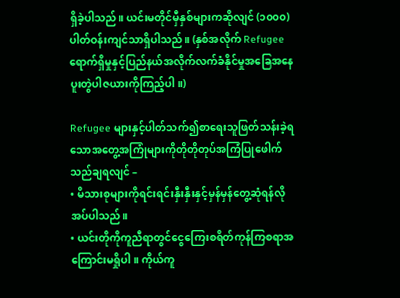ရှိခဲ့ပါသည်။ ယင်းမတိုင်မှီနှစ်များကဆိုလျင် (၁၀၀၀) ပါတ်ဝန်းကျင်သာရှိပါသည်။ (နှစ်အလိုက် Refugee ရောက်ရှိမှုနှင့်ပြည်နယ်အလိုက်လက်ခံနိုင်မှုအခြေအနေပူးတွဲပါဇယားကိုကြည့်ပါ။)

Refugee များနှင့်ပါတ်သက်၍စာရေးသူဖြတ်သန်းခဲ့ရသောအတွေ့အကြုံများကိုတိုတိုတုပ်အကြံပြုဖေါက်သည်ချရလျင် –
• မိသားစုများကိုရင်းရင်းနှီးနှီးနှင့်မှန်မှန်တွေ့ဆုံရန်လိုအပ်ပါသည်။
• ယင်းတိုကိုကူညီရာတွင်ငွေကြေးစရိတ်ကုန်ကြစရာအကြောင်းမရှိုပါ။ ကိုယ်ကူ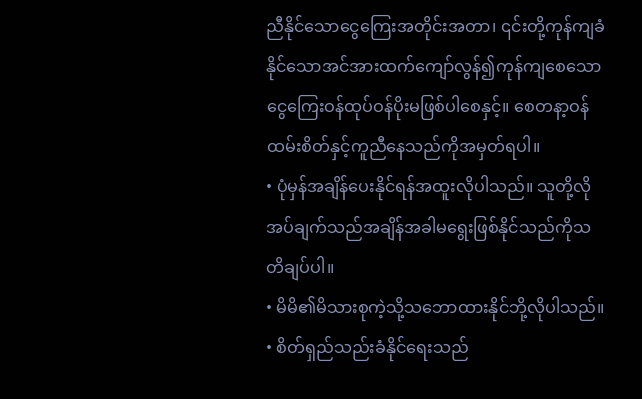ညီနိုင်သောငွေကြေးအတိုင်းအတာ၊ ၎င်းတို့ကုန်ကျခံနိုင်သောအင်အားထက်ကျော်လွန်၍ကုန်ကျစေသောငွေကြေးဝန်ထုပ်ဝန်ပိုးမဖြစ်ပါစေနှင့်။ စေတနာ့ဝန်ထမ်းစိတ်နှင့်ကူညီနေသည်ကိုအမှတ်ရပါ။
• ပုံမှန်အချိန်ပေးနိုင်ရန်အထူးလိုပါသည်။ သူတို့လိုအပ်ချက်သည်အချိန်အခါမရွေးဖြစ်နိုင်သည်ကိုသတိချပ်ပါ။
• မိမိ၏မိသားစုကဲ့သို့သဘောထားနိုင်ဘို့လိုပါသည်။
• စိတ်ရှည်သည်းခံနိုင်ရေးသည်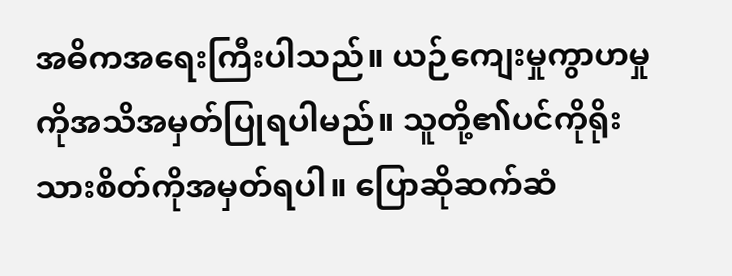အဓိကအရေးကြီးပါသည်။ ယဉ်ကျေးမှုကွာဟမှုကိုအသိအမှတ်ပြုရပါမည်။ သူတို့၏ပင်ကိုရိုးသားစိတ်ကိုအမှတ်ရပါ။ ပြောဆိုဆက်ဆံ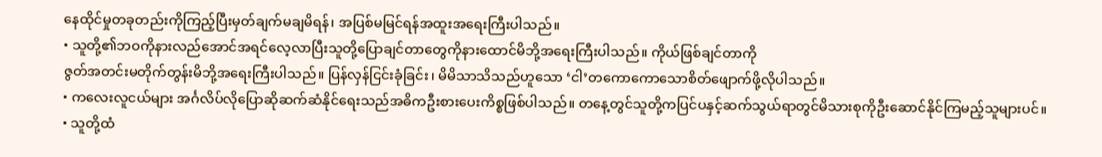နေထိုင်မှုတခုတည်းကိုကြည့်ပြီးမှတ်ချက်မချမိရန်၊ အပြစ်မမြင်ရန်အထူးအရေးကြီးပါသည်။
• သူတို့၏ဘဝကိုနားလည်အောင်အရင်လေ့လာပြီးသူတို့ပြောချင်တာတွေကိုနားထောင်မိဘို့အရေးကြီးပါသည်။ ကိုယ်ဖြစ်ချင်တာကို
ဇွတ်အတင်းမတိုက်တွန်းမိဘို့အရေးကြီးပါသည်။ ပြန်လှန်ငြင်းခုံခြင်း၊ မိမိသာသိသည်ဟူသော ‘ငါ’တကောကောသောစိတ်ဖျောက်ဖို့လိုပါသည်။
• ကလေးလူငယ်များ အင်္ဂလိပ်လိုပြောဆိုဆက်ဆံနိုင်ရေးသည်အဓိကဦးစားပေးကိစ္စဖြစ်ပါသည်။ တနေ့တွင်သူတို့ကပြင်ပနှင့်ဆက်သွယ်ရာတွင်မိသားစုကိုဦးဆောင်နိုင်ကြမည့်သူများပင်။
• သူတို့ထံ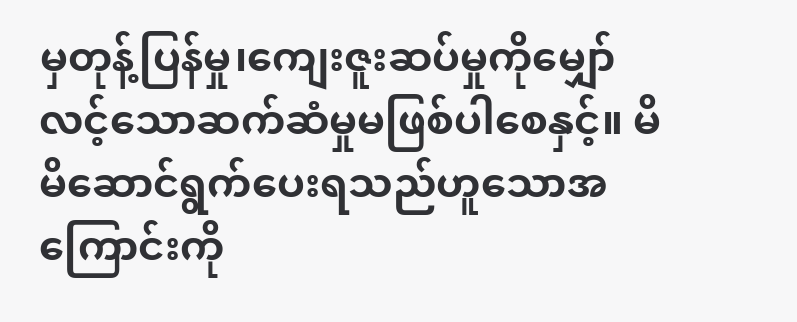မှတုန့်ပြန်မှု၊ကျေးဇူးဆပ်မှုကိုမျှော်လင့်သောဆက်ဆံမှုမဖြစ်ပါစေနှင့်။ မိမိဆောင်ရွက်ပေးရသည်ဟူသောအကြောင်းကို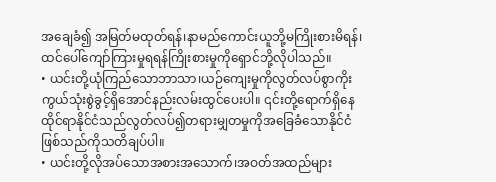အချေခံ၍ အမြတ်မထုတ်ရန်၊နာမည်ကောင်းယူဘို့မကြိုးစားမိရန်၊ထင်ပေါ်ကျော်ကြားမှုရရန်ကြိုးစားမှုကိုရှောင်ဘို့လိုပါသည်။
• ယင်းတို့ယုံကြည်သောဘာသာ၊ယဉ်ကျေးမှုကိုလွတ်လပ်စွာကိုးကွယ်သုံးစွဲခွင့်ရှိအောင်နည်းလမ်းထွင်ပေးပါ။ ၎င်းတို့ရောက်ရှိနေထိုင်ရာနိုင်ငံသည်လွတ်လပ်၍တရားမျှတမှုကိုအခြေခံသောနိုင်ငံဖြစ်သည်ကိုသတိချပ်ပါ။
• ယင်းတို့လိုအပ်သောအစားအသောက်၊အဝတ်အထည်များ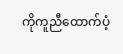ကိုကူညီထောက်ပံ့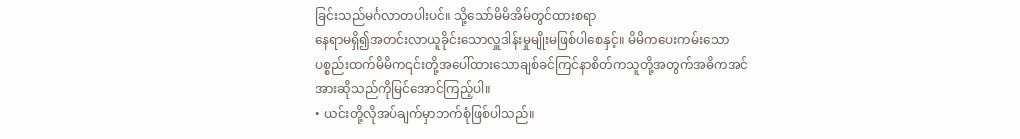ခြင်းသည်မင်္ဂလာတပါးပင်။ သို့သော်မိမိအိမ်တွင်ထားစရာ
နေရာမရှိ၍အတင်းလာယူခိုင်းသောလှူဒါန်းမှုမျိုးမဖြစ်ပါစေနှင့်။ မိမိကပေးကမ်းသောပစ္စည်းထက်မိမိက၎င်းတို့အပေါ်ထားသောချစ်ခင်ကြင်နာစိတ်ကသူတို့အတွက်အဓိကအင်အားဆိုသည်ကိုမြင်အောင်ကြည့်ပါ။
• ယင်းတို့လိုအပ်ချက်မှာဘက်စုံဖြစ်ပါသည်။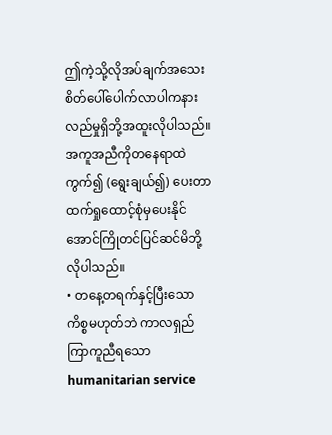ဤကဲ့သို့လိုအပ်ချက်အသေးစိတ်ပေါ်ပေါက်လာပါကနားလည်မှုရှိဘို့အထူးလိုပါသည်။ အကူအညီကိုတနေရာထဲကွက်၍ (ရွေးချယ်၍) ပေးတာထက်ရှုထောင့်စုံမှပေးနိုင်အောင်ကြိုတင်ပြင်ဆင်မိဘို့လိုပါသည်။
• တနေ့တရက်နှင့်ပြီးသောကိစ္စမဟုတ်ဘဲ ကာလရှည်ကြာကူညီရသောhumanitarian service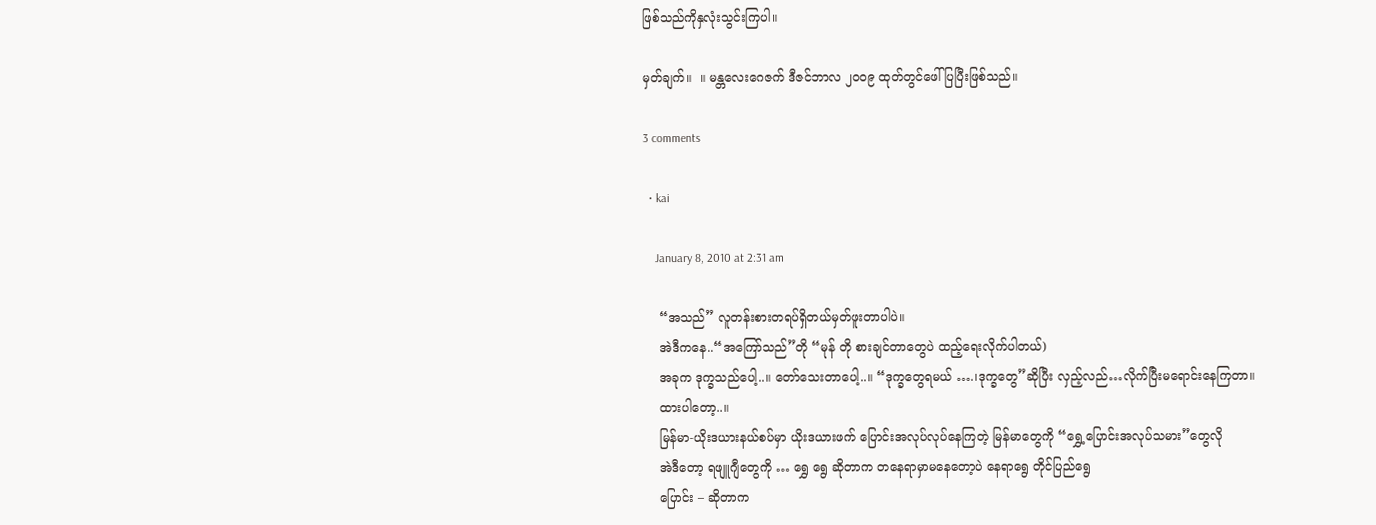ဖြစ်သည်ကိုနှလုံးသွင်းကြပါ။

မှတ်ချက်။  ။ မန္တလေးဂေဇက် ဒီဇင်ဘာလ ၂၀၀၉ ထုတ်တွင်ဖေါ်ပြပြီးဖြစ်သည်။

3 comments

  • kai

    January 8, 2010 at 2:31 am

    “အသည်” လူတန်းစားတရပ်ရှိတယ်မှတ်ဖူးတာပါပဲ။
    အဲဒီကနေ..“အကြော်သည်”တို “မုန် တို စားချင်တာတွေပဲ ထည့်ရေးလိုက်ပါတယ်)
    အခုက ဒုက္ခသည်ပေါ့..။ တော်သေးတာပေါ့..။ “ဒုက္ခတွေရမယ် ….၊ဒုက္ခတွေ”ဆိုပြီး လှည့်လည်…လိုက်ပြီးမရောင်းနေကြတာ။
    ထားပါတော့..။
    မြန်မာ-ယိုးဒယားနယ်စပ်မှာ ယိုးဒယားဖက် ပြောင်းအလုပ်လုပ်နေကြတဲ့ မြန်မာတွေကို “ရွှေ့ပြောင်းအလုပ်သမား”တွေလို
    အဲဒီတော့ ရဖျူဂျီတွေကို … ရွှေ ရွေ ဆိုတာက တနေရာမှာမနေတော့ပဲ နေရာရွေ တိုင်ပြည်ရွေ
    ပြောင်း – ဆိုတာက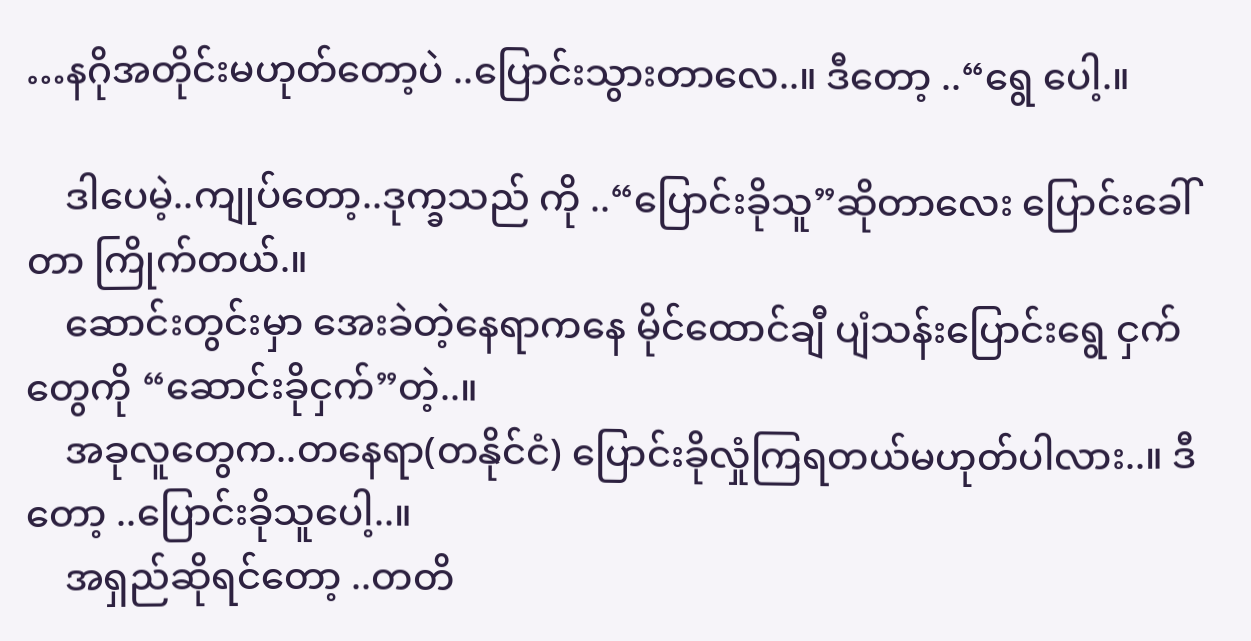…နဂိုအတိုင်းမဟုတ်တော့ပဲ ..ပြောင်းသွားတာလေ..။ ဒီတော့ ..“ရွေ ပေါ့.။

    ဒါပေမဲ့..ကျုပ်တော့..ဒုက္ခသည် ကို ..“ပြောင်းခိုသူ”ဆိုတာလေး ပြောင်းခေါ်တာ ကြိုက်တယ်.။
    ဆောင်းတွင်းမှာ အေးခဲတဲ့နေရာကနေ မိုင်ထောင်ချီ ပျံသန်းပြောင်းရွေ ငှက်တွေကို “ဆောင်းခိုငှက်”တဲ့..။
    အခုလူတွေက..တနေရာ(တနိုင်ငံ) ပြောင်းခိုလှုံကြရတယ်မဟုတ်ပါလား..။ ဒီတော့ ..ပြောင်းခိုသူပေါ့..။
    အရှည်ဆိုရင်တော့ ..တတိ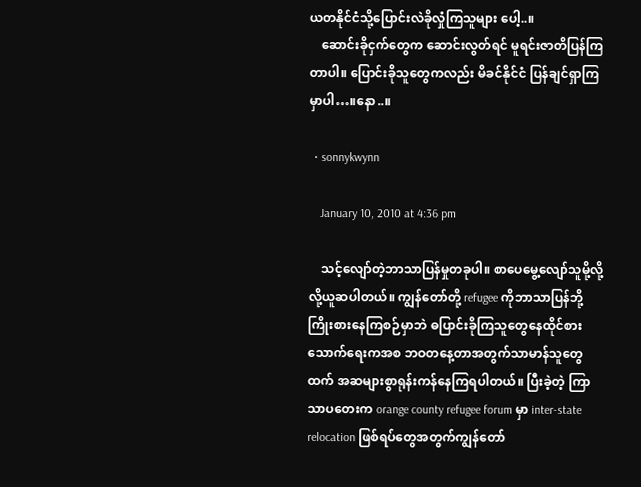ယတနိုင်ငံသို့ပြောင်းလဲခိုလှုံကြသူများ ပေါ့..။
    ဆောင်းခိုငှက်တွေက ဆောင်းလွတ်ရင် မူရင်းဇာတိပြန်ကြတာပါ။ ပြောင်းခိုသူတွေကလည်း မိခင်နိုင်ငံ ပြန်ချင်ရှာကြမှာပါ…။နော..။

  • sonnykwynn

    January 10, 2010 at 4:36 pm

    သင့်လျော်တဲ့ဘာသာပြန်မှုတခုပါ။ စာပေမွေ့လျော်သူမို့လို့လို့ယူဆပါတယ်။ ကျွန်တော်တို့ refugee ကိုဘာသာပြန်ဘို့ကြိုးစားနေကြစဉ်မှာဘဲ ဓပြာင်းခိုကြသူတွေနေထိုင်စားသောက်ရေးကအစ ဘဝတနေ့တာအတွက်သာမာန်သူတွေထက် အဆများစွာရုန်းကန်နေကြရပါတယ်။ ပြီးခဲ့တဲ့ ကြာသာပတေးက orange county refugee forum မှာ inter-state relocation ဖြစ်ရပ်တွေအတွက်ကျွန်တော်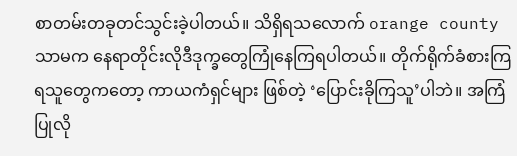စာတမ်းတခုတင်သွင်းခဲ့ပါတယ်။ သိရှိရသလောက် orange county သာမက နေရာတိုင်းလိုဒီဒုက္ခတွေကြုံနေကြရပါတယ်။ တိုက်ရိုက်ခံစားကြရသူတွေကတော့ ကာယကံရှင်များ ဖြစ်တဲ့ ‘ပြောင်းခိုကြသူ’ပါဘဲ။ အကြံပြုလို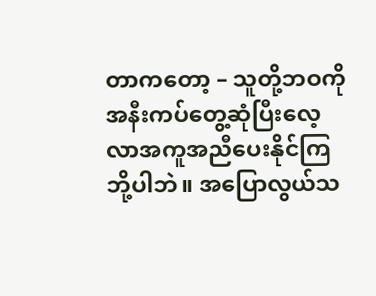တာကတော့ – သူတို့ဘဝကိုအနီးကပ်တွေ့ဆုံပြီးလေ့လာအကူအညီပေးနိုင်ကြဘို့ပါဘဲ။ အပြောလွယ်သ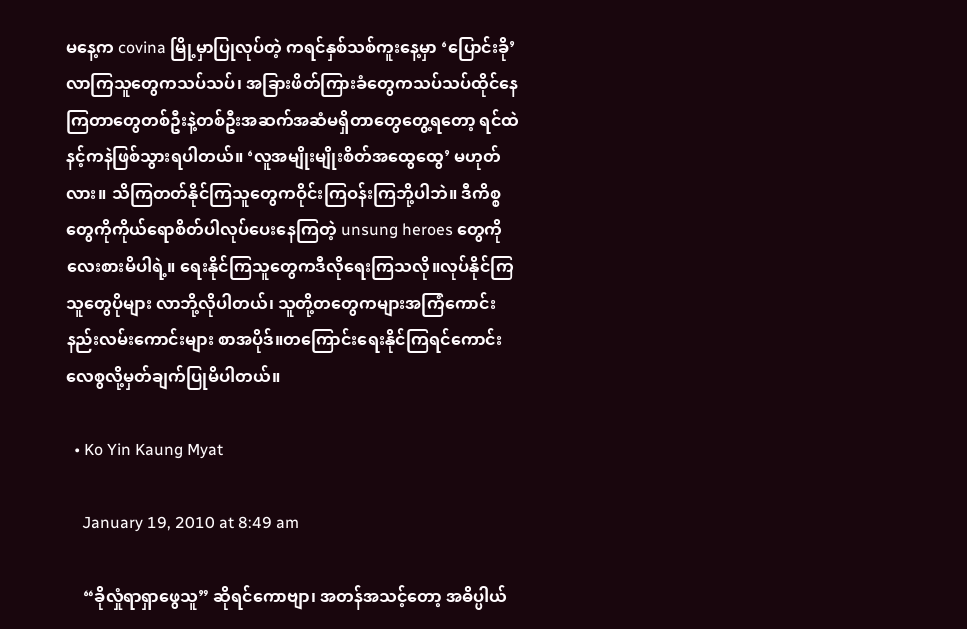မနေ့က covina မြို့မှာပြုလုပ်တဲ့ ကရင်နှစ်သစ်ကူးနေ့မှာ ‘ပြောင်းခို’ လာကြသူတွေကသပ်သပ်၊ အခြားဖိတ်ကြားခံတွေကသပ်သပ်ထိုင်နေကြတာတွေတစ်ဦးနဲ့တစ်ဦးအဆက်အဆံမရှိတာတွေတွေ့ရတော့ ရင်ထဲနင့်ကနဲဖြစ်သွားရပါတယ်။ ‘လူအမျိုးမျိုးစိတ်အထွေထွေ’ မဟုတ်လား။ သိကြတတ်နိုင်ကြသူတွေကဝိုင်းကြဝန်းကြဘို့ပါဘဲ။ ဒီကိစ္စတွေကိုကိုယ်ရောစိတ်ပါလုပ်ပေးနေကြတဲ့ unsung heroes တွေကိုလေးစားမိပါရဲ့။ ရေးနိုင်ကြသူတွေကဒီလိုရေးကြသလို။လုပ်နိုင်ကြသူတွေပိုများ လာဘို့လိုပါတယ်၊ သူတို့တတွေကများအကြံကောင်းနည်းလမ်းကောင်းများ စာအပိုဒ်။တကြောင်းရေးနိုင်ကြရင်ကောင်းလေစွလို့မှတ်ချက်ပြုမိပါတယ်။

  • Ko Yin Kaung Myat

    January 19, 2010 at 8:49 am

    “ခိုလှုံရာရှာဖွေသူ” ဆိုရင်ကောဗျာ၊ အတန်အသင့်တော့ အဓိပ္ပါယ်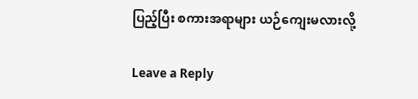ပြည့်ပြီး စကားအရာများ ယဉ်ကျေးမလားလို့

Leave a Reply